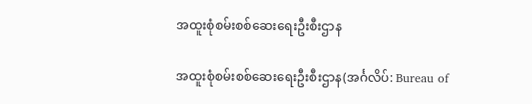အထူးစုံစမ်းစစ်ဆေးရေးဦးစီးဌာန

အထူးစုံစမ်းစစ်ဆေးရေးဦးစီးဌာန(အင်္ဂလိပ်: Bureau of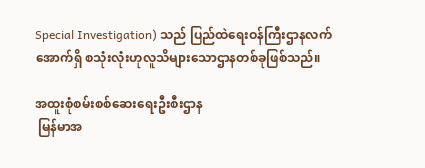Special Investigation) သည် ပြည်ထဲရေးဝန်ကြီးဌာနလက်အောက်ရှိ စသုံးလုံးဟုလူသိများသောဌာနတစ်ခုဖြစ်သည်။

အထူးစုံစမ်းစစ်ဆေးရေးဦးစီးဌာန
 မြန်မာအ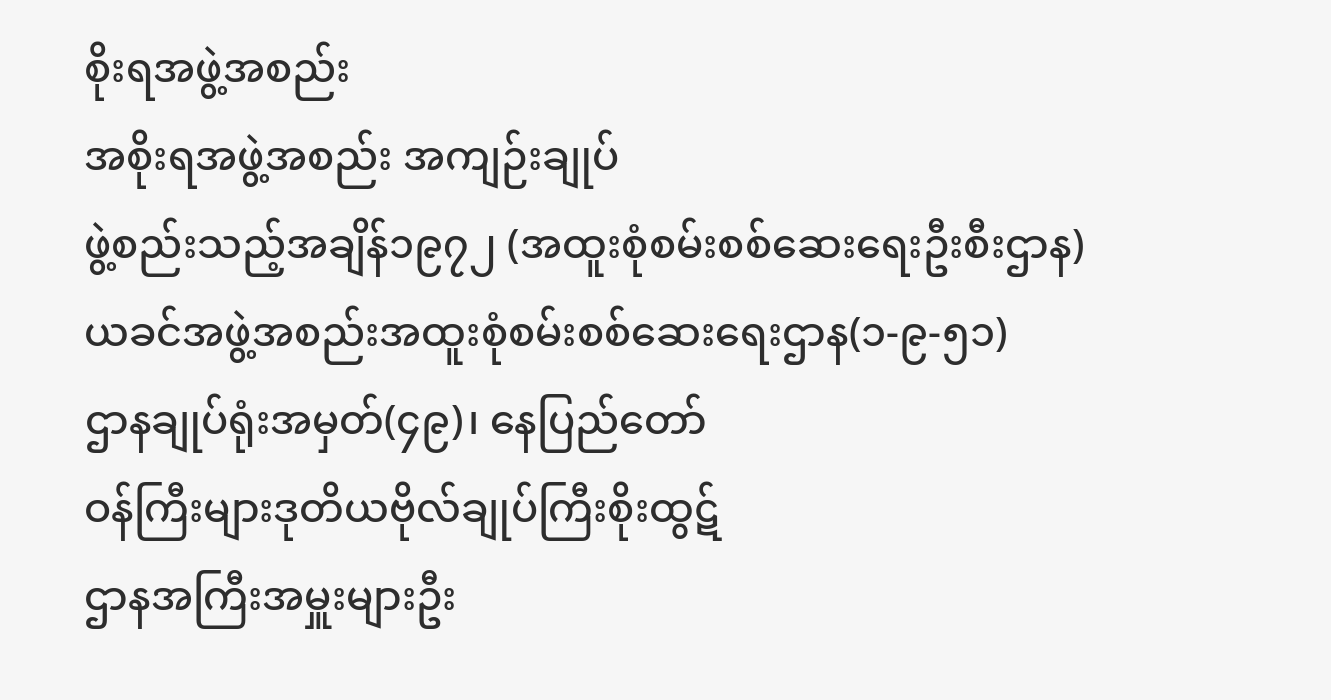စိုးရအဖွဲ့အစည်း
အစိုးရအဖွဲ့အစည်း အကျဉ်းချုပ်
ဖွဲ့စည်းသည့်အချိန်၁၉၇၂ (အထူးစုံစမ်းစစ်ဆေးရေးဦးစီးဌာန)
ယခင်အဖွဲ့အစည်းအထူးစုံစမ်းစစ်ဆေးရေးဌာန(၁-၉-၅၁)
ဌာနချုပ်ရုံးအမှတ်(၄၉)၊ နေပြည်တော်
ဝန်ကြီးများဒုတိယဗိုလ်ချုပ်ကြီးစိုးထွဋ်
ဌာနအကြီးအမှူးများဦး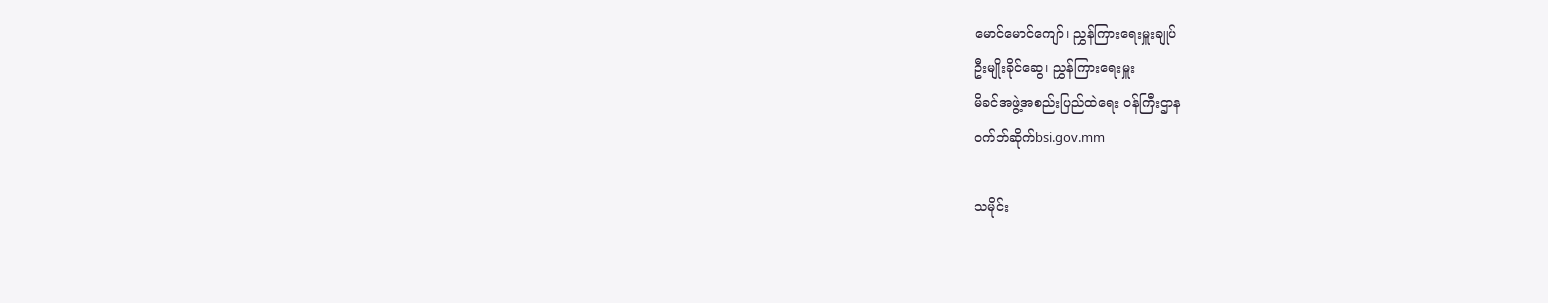မောင်မောင်ကျော်၊ ညွှန်ကြားရေးမှူးချုပ်
ဦးမျိုးခိုင်ဆွေ၊ ညွှန်ကြားရေးမှူး
မိခင်အဖွဲ့အစည်းပြည်ထဲရေး ဝန်ကြီးဌာန
ဝက်ဘ်ဆိုက်bsi.gov.mm

သမိုင်း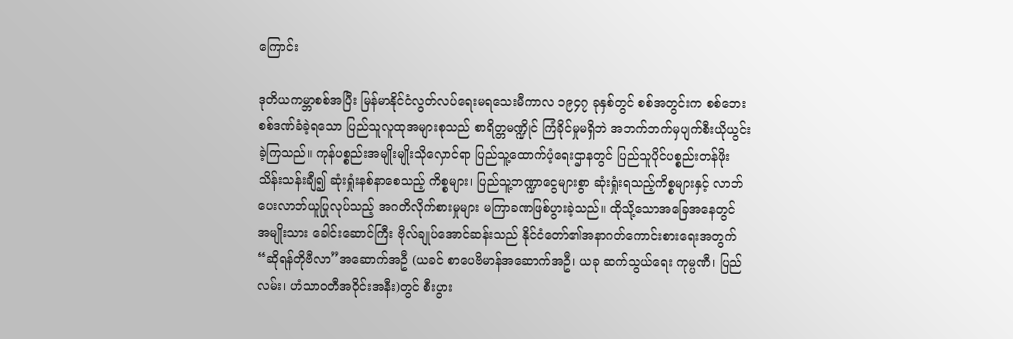ကြောင်း

ဒုတိယကမ္ဘာစစ်အပြီး မြန်မာနိုင်ငံလွတ်လပ်ရေးမရသေးမီကာလ ၁၉၄၇ ခုနှစ်တွင် စစ်အတွင်းက စစ်ဘေးစစ်ဒဏ်ခံခဲ့ရသော ပြည်သူလူထုအများစုသည် စာရိတ္တမဏ္ဍိုင် ကြံခိုင်မှုမရှိဘဲ အဘက်ဘက်မှပျက်စီးယိုယွင်းခဲ့ကြသည်။ ကုန်ပစ္စည်းအမျိုးမျိုးသိုလှောင်ရာ ပြည်သူ့ထောက်ပံ့ရေးဌာနတွင် ပြည်သူပိုင်ပစ္စည်းတန်ဖိုးသိန်းသန်းချီ၍ ဆုံးရှုံးနစ်နာစေသည့် ကိစ္စများ၊ ပြည်သူ့ဘဏ္ဍာငွေများစွာ ဆုံးရှုံးရသည့်ကိစ္စများနှင့် လာဘ်ပေးလာဘ်ယူပြုလုပ်သည့် အဂတိလိုက်စားမှုများ မကြာခဏဖြစ်ပွားခဲ့သည်။ ထိုသို့သောအခြေအနေတွင် အမျိုးသား ခေါင်းဆောင်ကြီး ဗိုလ်ချုပ်အောင်ဆန်းသည် နိုင်ငံတော်၏အနာဂတ်ကောင်းစားရေးအတွက် “ဆိုရန်တိုဗီလာ”အဆောက်အဦ (ယခင် စာပေဗိမာန်အဆောက်အဦ၊ ယခု ဆက်သွယ်ရေး ကုမ္ပဏီ၊ ပြည်လမ်း၊ ဟံသာဝတီအဝိုင်းအနီး)တွင် စီးပွား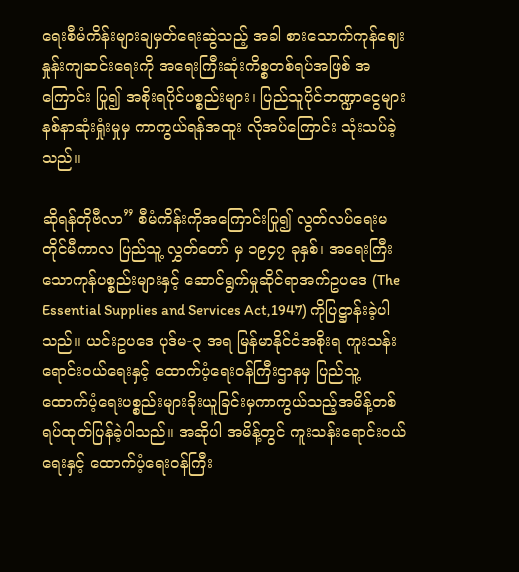ရေးစီမံကိန်းများချမှတ်ရေးဆွဲသည့် အခါ စားသောက်ကုန်ဈေးနှုန်းကျဆင်းရေးကို အရေးကြီးဆုံးကိစ္စတစ်ရပ်အဖြစ် အကြောင်း ပြု၍ အစိုးရပိုင်ပစ္စည်းများ၊ ပြည်သူပိုင်ဘဏ္ဍာငွေများ နစ်နာဆုံးရှုံးမှုမှ ကာကွယ်ရန်အထူး လိုအပ်ကြောင်း သုံးသပ်ခဲ့သည်။

ဆိုရန်တိုဗီလာ” စီမံကိန်းကိုအကြောင်းပြု၍ လွတ်လပ်ရေးမတိုင်မီကာလ ပြည်သူ့ လွှတ်တော် မှ ၁၉၄၇ ခုနှစ်၊ အရေးကြီးသောကုန်ပစ္စည်းများနှင့် ဆောင်ရွက်မှုဆိုင်ရာအက်ဥပဒေ (The Essential Supplies and Services Act,1947) ကိုပြဋ္ဌာန်းခဲ့ပါသည်။ ယင်းဥပဒေ ပုဒ်မ-၃ အရ မြန်မာနိုင်ငံအစိုးရ ကူးသန်းရောင်းဝယ်ရေးနှင့် ထောက်ပံ့ရေးဝန်ကြီးဌာနမှ ပြည်သူ့ ထောက်ပံ့ရေးပစ္စည်းများခိုးယူခြင်းမှကာကွယ်သည့်အမိန့်တစ်ရပ်ထုတ်ပြန်ခဲ့ပါသည်။ အဆိုပါ အမိန့်တွင် ကူးသန်းရောင်းဝယ်ရေးနှင့် ထောက်ပံ့ရေးဝန်ကြီး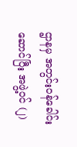ဌာနမှ အတွင်းဝန်ခေါင်းဆောင်ပြီး အဖွဲ့ဝင် (၂)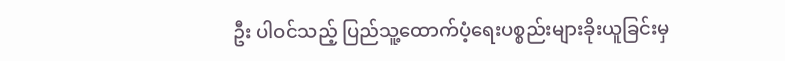ဦး ပါဝင်သည့် ပြည်သူ့ထောက်ပံ့ရေးပစ္စည်းများခိုးယူခြင်းမှ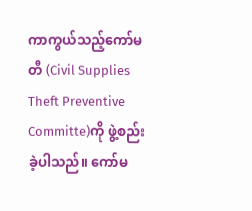ကာကွယ်သည့်ကော်မတီ (Civil Supplies Theft Preventive Committe)ကို ဖွဲ့စည်းခဲ့ပါသည်။ ကော်မ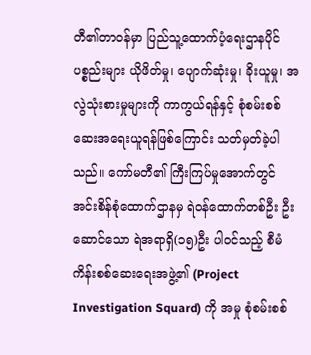တီ၏တာဝန်မှာ ပြည်သူ့ထောက်ပံ့ရေးဌာနပိုင်ပစ္စည်းများ ယိုဖိတ်မှု၊ ပျောက်ဆုံးမှု၊ ခိုးယူမှု၊ အလွဲသုံးစားမှုများကို ကာကွယ်ရန်နှင့် စုံစမ်းစစ်ဆေးအရေးယူရန်ဖြစ်ကြောင်း သတ်မှတ်ခဲ့ပါသည်။ ကော်မတီ၏ ကြီးကြပ်မှုအောက်တွင် အင်းစိန်စုံထောက်ဌာနမှ ရဲဝန်ထောက်တစ်ဦး ဦးဆောင်သော ရဲအရာရှိ(၁၅)ဦး ပါဝင်သည့် စီမံကိန်းစစ်ဆေးရေးအဖွဲ့၏ (Project Investigation Squard) ကို အမှု စုံစမ်းစစ်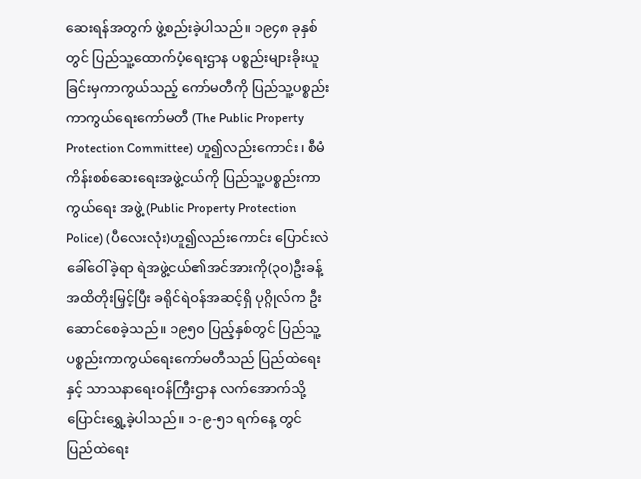ဆေးရန်အတွက် ဖွဲ့စည်းခဲ့ပါသည်။ ၁၉၄၈ ခုနှစ်တွင် ပြည်သူ့ထောက်ပံ့ရေးဌာန ပစ္စည်းများခိုးယူခြင်းမှကာကွယ်သည့် ကော်မတီကို ပြည်သူ့ပစ္စည်းကာကွယ်ရေးကော်မတီ (The Public Property Protection Committee) ဟူ၍လည်းကောင်း၊ စီမံကိန်းစစ်ဆေးရေးအဖွဲ့ငယ်ကို ပြည်သူ့ပစ္စည်းကာကွယ်ရေး အဖွဲ့ (Public Property Protection Police) (ပီလေးလုံး)ဟူ၍လည်းကောင်း ပြောင်းလဲ ခေါ်ဝေါ်ခဲ့ရာ ရဲအဖွဲ့ငယ်၏အင်အားကို(၃၀)ဦးခန့်အထိတိုးမြှင့်ပြီး ခရိုင်ရဲဝန်အဆင့်ရှိ ပုဂ္ဂိုလ်က ဦးဆောင်စေခဲ့သည်။ ၁၉၅၀ ပြည့်နှစ်တွင် ပြည်သူ့ပစ္စည်းကာကွယ်ရေးကော်မတီသည် ပြည်ထဲရေးနှင့် သာသနာရေးဝန်ကြီးဌာန လက်အောက်သို့ပြောင်းရွှေ့ခဲ့ပါသည်။ ၁-၉-၅၁ ရက်နေ့ တွင် ပြည်ထဲရေး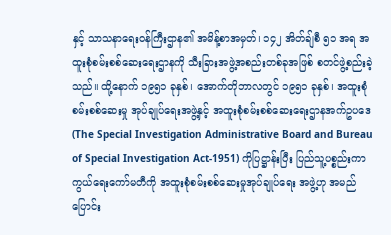နှင့် သာသနာရေးဝန်ကြီးဌာန၏ အမိန့်စာအမှတ်၊ ၁၄၂ အိတ်ချ်စီ ၅၁ အရ အထူးစုံစမ်းစစ်ဆေးရေးဌာနကို သီးခြားအဖွဲ့အစည်းတစ်ခုအဖြစ် စတင်ဖွဲ့စည်းခဲ့သည်။ ထို့နောက် ၁၉၅၁ ခုနှစ်၊ အောက်တိုဘာလတွင် ၁၉၅၁ ခုနှစ်၊ အထူးစုံစမ်းစစ်ဆေးမှု အုပ်ချုပ်ရေးအဖွဲ့နှင့် အထူးစုံစမ်းစစ်ဆေးရေးဌာနအက်ဥပဒေ (The Special Investigation Administrative Board and Bureau of Special Investigation Act-1951) ကိုပြဋ္ဌာန်းပြီး ပြည်သူ့ပစ္စည်းကာကွယ်ရေးကော်မတီကို အထူးစုံစမ်းစစ်ဆေးမှုအုပ်ချုပ်ရေး အဖွဲ့ဟု အမည်ပြောင်း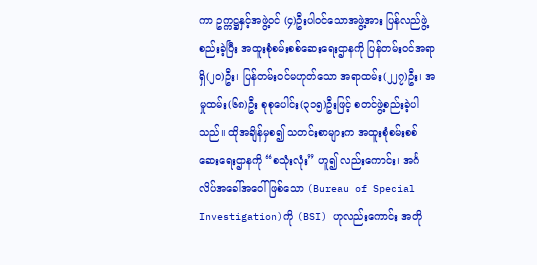ကာ ဥက္ကဋ္ဌနှင့်အဖွဲ့ဝင် (၄)ဦးပါဝင်သောအဖွဲ့အား ပြန်လည်ဖွဲ့စည်းခဲ့ပြီး အထူးစုံစမ်းစစ်ဆေးရေးဌာနကို ပြန်တမ်းဝင်အရာရှိ(၂၀)ဦး၊ ပြန်တမ်းဝင်မဟုတ်သော အရာထမ်း(၂၂၇)ဦး၊ အမှုထမ်း(၆၈)ဦး စုစုပေါင်း(၃၁၅)ဦးဖြင့် စတင်ဖွဲ့စည်းခဲ့ပါသည်။ ထိုအချိန်မှစ၍ သတင်းစာများက အထူးစုံစမ်းစစ်ဆေးရေးဌာနကို “စသုံးလုံး” ဟူ၍ လည်းကောင်း၊ အင်္ဂလိပ်အခေါ်အဝေါ်ဖြစ်သော (Bureau of Special Investigation)ကို (BSI) ဟုလည်းကောင်း အတို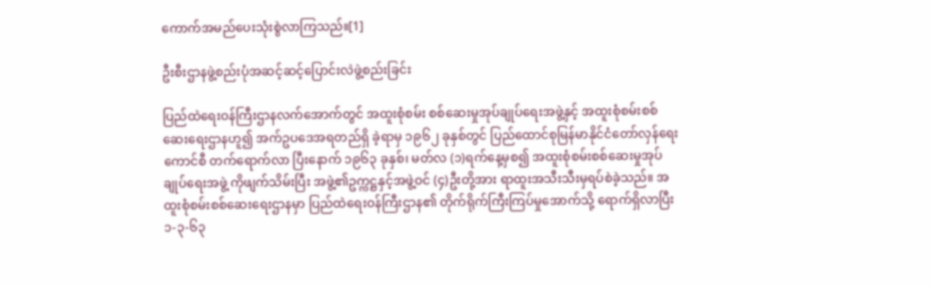ကောက်အမည်ပေးသုံးစွဲလာကြသည်။[1]

ဦးစီးဌာနဖွဲ့စည်းပုံအဆင့်ဆင့်ပြောင်းလဲဖွဲ့စည်းခြင်း

ပြည်ထဲရေးဝန်ကြီးဌာနလက်အောက်တွင် အထူးစုံစမ်း စစ်ဆေးမှုအုပ်ချုပ်ရေးအဖွဲ့နှင့် အထူးစုံစမ်းစစ်ဆေးရေးဌာနဟူ၍ အက်ဥပဒေအရတည်ရှိ ခဲ့ရာမှ ၁၉၆၂ ခုနှစ်တွင် ပြည်ထောင်စုမြန်မာနိုင်ငံတော်လှန်ရေးကောင်စီ တက်ရောက်လာ ပြီးနောက် ၁၉၆၃ ခုနှစ်၊ မတ်လ (၁)ရက်နေ့မှစ၍ အထူးစုံစမ်းစစ်ဆေးမှုအုပ်ချုပ်ရေးအဖွဲ့ ကိုဖျက်သိမ်းပြီး အဖွဲ့၏ဥက္ကဋ္ဌနှင့်အဖွဲ့ဝင် (၄)ဦးတို့အား ရာထူးအသီးသီးမှရပ်စဲခဲ့သည်။ အထူးစုံစမ်းစစ်ဆေးရေးဌာနမှာ ပြည်ထဲရေးဝန်ကြီးဌာန၏ တိုက်ရိုက်ကြီးကြပ်မှုအောက်သို့ ရောက်ရှိလာပြီး ၁-၃-၆၃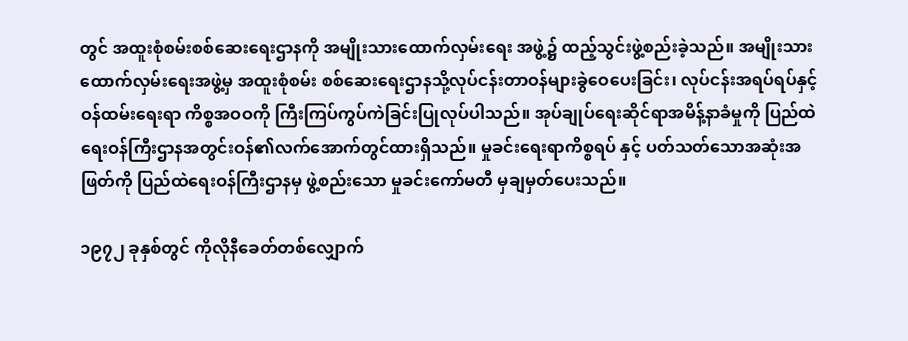တွင် အထူးစုံစမ်းစစ်ဆေးရေးဌာနကို အမျိုးသားထောက်လှမ်းရေး အဖွဲ့၌ ထည့်သွင်းဖွဲ့စည်းခဲ့သည်။ အမျိုးသားထောက်လှမ်းရေးအဖွဲ့မှ အထူးစုံစမ်း စစ်ဆေးရေးဌာနသို့လုပ်ငန်းတာဝန်များခွဲဝေပေးခြင်း၊ လုပ်ငန်းအရပ်ရပ်နှင့် ဝန်ထမ်းရေးရာ ကိစ္စအဝဝကို ကြီးကြပ်ကွပ်ကဲခြင်းပြုလုပ်ပါသည်။ အုပ်ချုပ်ရေးဆိုင်ရာအမိန့်နာခံမှုကို ပြည်ထဲရေးဝန်ကြီးဌာနအတွင်းဝန်၏လက်အောက်တွင်ထားရှိသည်။ မှုခင်းရေးရာကိစ္စရပ် နှင့် ပတ်သတ်သောအဆုံးအဖြတ်ကို ပြည်ထဲရေးဝန်ကြီးဌာနမှ ဖွဲ့စည်းသော မှုခင်းကော်မတီ မှချမှတ်ပေးသည်။

၁၉၇၂ ခုနှစ်တွင် ကိုလိုနီခေတ်တစ်လျှောက်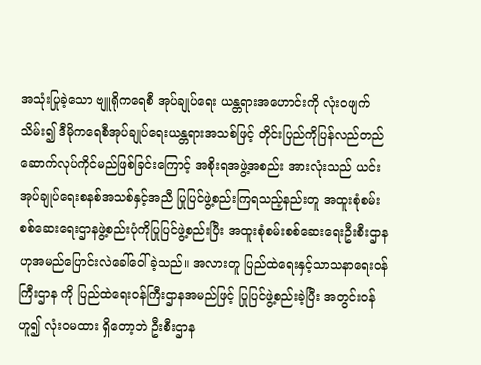အသုံးပြုခဲ့သော ဗျူရိုကရေစီ အုပ်ချုပ်ရေး ယန္တရားအဟောင်းကို လုံးဝဖျက်သိမ်း၍ ဒီမိုကရေစီအုပ်ချုပ်ရေးယန္တရားအသစ်ဖြင့် တိုင်းပြည်ကိုပြန်လည်တည်ဆောက်လုပ်ကိုင်မည်ဖြစ်ခြင်းကြောင့် အစိုးရအဖွဲ့အစည်း အားလုံးသည် ယင်းအုပ်ချုပ်ရေးစနစ်အသစ်နှင့်အညီ ပြုပြင်ဖွဲ့စည်းကြရသည့်နည်းတူ အထူးစုံစမ်းစစ်ဆေးရေးဌာနဖွဲ့စည်းပုံကိုပြုပြင်ဖွဲ့စည်းပြီး အထူးစုံစမ်းစစ်ဆေးရေးဦးစီးဌာန ဟုအမည်ပြောင်းလဲခေါ်ဝေါ်ခဲ့သည်။ အလားတူ ပြည်ထဲရေးနှင့်သာသနာရေးဝန်ကြီးဌာန ကို ပြည်ထဲရေးဝန်ကြီးဌာနအမည်ဖြင့် ပြုပြင်ဖွဲ့စည်းခဲ့ပြီး အတွင်းဝန်ဟူ၍ လုံးဝမထား ရှိတော့ဘဲ ဦးစီးဌာန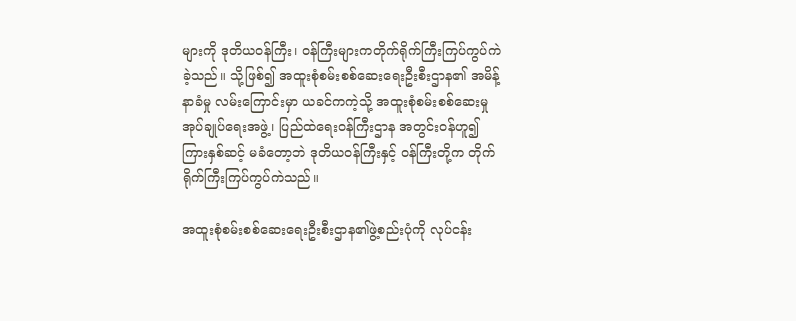များကို ဒုတိယဝန်ကြီး၊ ဝန်ကြီးများကတိုက်ရိုက်ကြီးကြပ်ကွပ်ကဲခဲ့သည်။ သို့ဖြစ်၍ အထူးစုံစမ်းစစ်ဆေးရေးဦးစီးဌာန၏ အမိန့်နာခံမှု လမ်းကြောင်းမှာ ယခင်ကကဲ့သို့ အထူးစုံစမ်းစစ်ဆေးမှုအုပ်ချုပ်ရေးအဖွဲ့၊ ပြည်ထဲရေးဝန်ကြီးဌာန အတွင်းဝန်ဟူ၍ ကြားနှစ်ဆင့် မခံတော့ဘဲ ဒုတိယဝန်ကြီးနှင့် ဝန်ကြီးတို့က တိုက်ရိုက်ကြီးကြပ်ကွပ်ကဲသည်။

အထူးစုံစမ်းစစ်ဆေးရေးဦးစီးဌာန၏ဖွဲ့စည်းပုံကို လုပ်ငန်း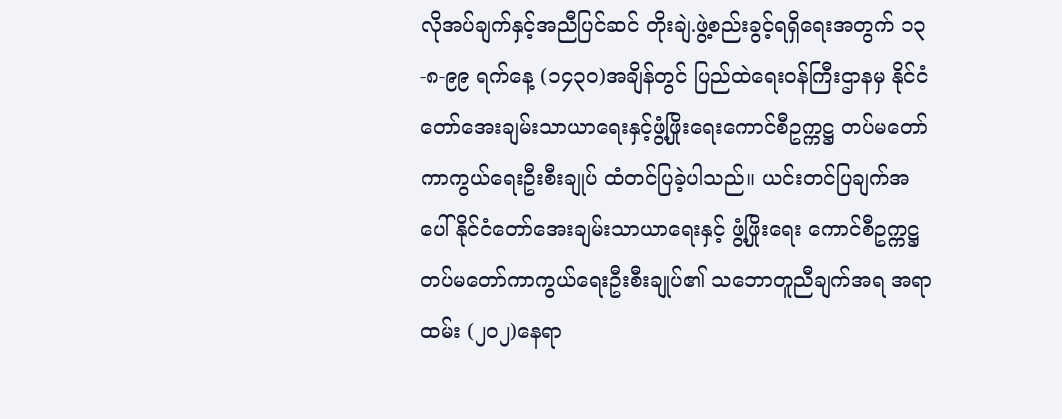လိုအပ်ချက်နှင့်အညီပြင်ဆင် တိုးချဲ.ဖွဲ့စည်းခွင့်ရရှိရေးအတွက် ၁၃-၈-၉၉ ရက်နေ့ (၁၄၃၀)အချိန်တွင် ပြည်ထဲရေးဝန်ကြီးဌာနမှ နိုင်ငံတော်အေးချမ်းသာယာရေးနှင့်ဖွံ့ဖြိုးရေးကောင်စီဥက္ကဋ္ဌ တပ်မတော်ကာကွယ်ရေးဦးစီးချုပ် ထံတင်ပြခဲ့ပါသည်။ ယင်းတင်ပြချက်အပေါ် နိုင်ငံတော်အေးချမ်းသာယာရေးနှင့် ဖွံ့ဖြိုးရေး ကောင်စီဥက္ကဋ္ဌ တပ်မတော်ကာကွယ်ရေးဦးစီးချုပ်၏ သဘောတူညီချက်အရ အရာထမ်း (၂၀၂)နေရာ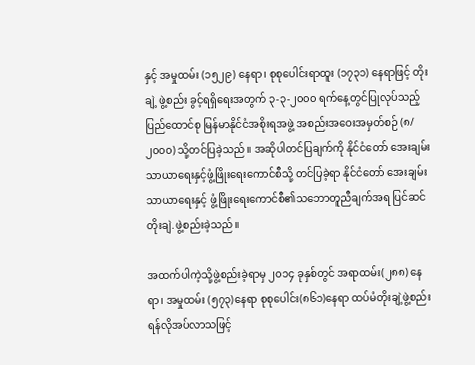နှင့် အမှုထမ်း (၁၅၂၉) နေရာ၊ စုစုပေါင်းရာထူး (၁၇၃၁) နေရာဖြင့် တိုးချဲ့ ဖွဲ့စည်း ခွင့်ရရှိရေးအတွက် ၃-၃-၂၀၀၀ ရက်နေ့တွင်ပြုလုပ်သည့် ပြည်ထောင်စု မြန်မာနိုင်ငံအစိုးရအဖွဲ့ အစည်းအဝေးအမှတ်စဉ် (၈/၂၀၀၀) သို့တင်ပြခဲ့သည်။ အဆိုပါတင်ပြချက်ကို နိုင်ငံတော် အေးချမ်းသာယာရေးနှင့်ဖွံ့ဖြိုးရေးကောင်စီသို့ တင်ပြခဲ့ရာ နိုင်ငံတော် အေးချမ်းသာယာရေးနှင့် ဖွံ့ဖြိုးရေးကောင်စီ၏သဘောတူညီချက်အရ ပြင်ဆင်တိုးချဲ.ဖွဲ့စည်းခဲ့သည်။

အထက်ပါကဲ့သို့ဖွဲ့စည်းခဲ့ရာမှ ၂၀၁၄ ခုနှစ်တွင် အရာထမ်း(၂၈၈) နေရာ၊ အမှုထမ်း (၅၇၃)နေရာ စုစုပေါင်း(၈၆၁)နေရာ ထပ်မံတိုးချဲ့ဖွဲ့စည်းရန်လိုအပ်လာသဖြင့်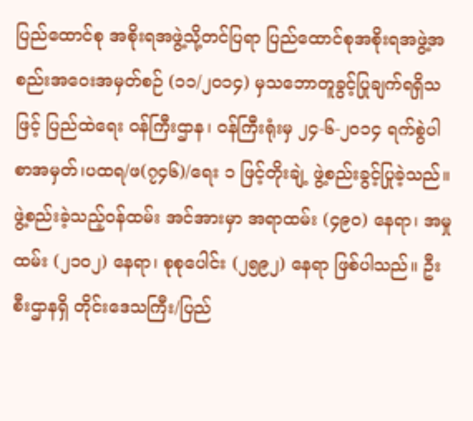ပြည်ထောင်စု အစိုးရအဖွဲ့သို့တင်ပြရာ ပြည်ထောင်စုအစိုးရအဖွဲ့အစည်းအဝေးအမှတ်စဉ် (၁၁/၂၀၁၄) မှသဘောတူခွင့်ပြုချက်ရရှိသဖြင့် ပြည်ထဲရေး ဝန်ကြီးဌာန၊ ဝန်ကြီးရုံးမှ ၂၄-၆-၂၀၁၄ ရက်စွဲပါ စာအမှတ်၊ပထရ/ဖ(၇၄၆)/ရေး ၁ ဖြင့်တိုးချဲ့ ဖွဲ့စည်းခွင့်ပြုခဲ့သည်။ ဖွဲ့စည်းခဲ့သည့်ဝန်ထမ်း အင်အားမှာ အရာထမ်း (၄၉၀) နေရာ၊ အမှုထမ်း (၂၁၀၂) နေရာ၊ စုစုပေါင်း (၂၅၉၂) နေရာ ဖြစ်ပါသည်။ ဦးစီးဌာနရှိ တိုင်းဒေသကြီး/ပြည်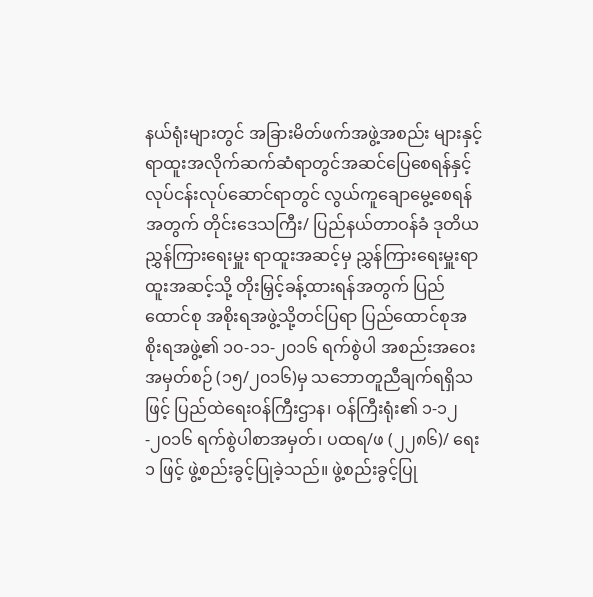နယ်ရုံးများတွင် အခြားမိတ်ဖက်အဖွဲ့အစည်း များနှင့် ရာထူးအလိုက်ဆက်ဆံရာတွင်အဆင်ပြေစေရန်နှင့် လုပ်ငန်းလုပ်ဆောင်ရာတွင် လွယ်ကူချောမွေ့စေရန်အတွက် တိုင်းဒေသကြီး/ ပြည်နယ်တာဝန်ခံ ဒုတိယညွှန်ကြားရေးမှူး ရာထူးအဆင့်မှ ညွှန်ကြားရေးမှူးရာထူးအဆင့်သို့ တိုးမြှင့်ခန့်ထားရန်အတွက် ပြည်ထောင်စု အစိုးရအဖွဲ့သို့တင်ပြရာ ပြည်ထောင်စုအစိုးရအဖွဲ့၏ ၁၀-၁၁-၂၀၁၆ ရက်စွဲပါ အစည်းအဝေး အမှတ်စဉ် (၁၅/၂၀၁၆)မှ သဘောတူညီချက်ရရှိသဖြင့် ပြည်ထဲရေးဝန်ကြီးဌာန၊ ဝန်ကြီးရုံး၏ ၁-၁၂-၂၀၁၆ ရက်စွဲပါစာအမှတ်၊ ပထရ/ဖ (၂၂၈၆)/ ရေး ၁ ဖြင့် ဖွဲ့စည်းခွင့်ပြုခဲ့သည်။ ဖွဲ့စည်းခွင့်ပြု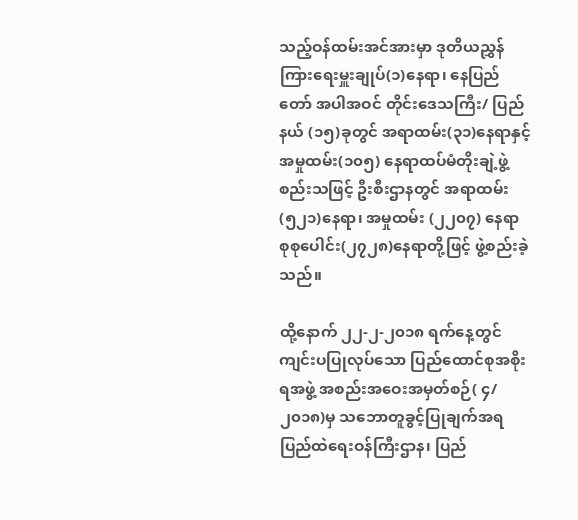သည့်ဝန်ထမ်းအင်အားမှာ ဒုတိယညွှန်ကြားရေးမှူးချုပ်(၁)နေရာ၊ နေပြည်တော် အပါအဝင် တိုင်းဒေသကြီး/ ပြည်နယ် (၁၅)ခုတွင် အရာထမ်း(၃၁)နေရာနှင့် အမှုထမ်း(၁၀၅) နေရာထပ်မံတိုးချဲ့ဖွဲ့စည်းသဖြင့် ဦးစီးဌာနတွင် အရာထမ်း(၅၂၁)နေရာ၊ အမှုထမ်း (၂၂၀၇) နေရာ စုစုပေါင်း(၂၇၂၈)နေရာတို့ဖြင့် ဖွဲ့စည်းခဲ့သည်။

ထို့နောက် ၂၂-၂-၂၀၁၈ ရက်နေ့တွင် ကျင်းပပြုလုပ်သော ပြည်ထောင်စုအစိုးရအဖွဲ့ အစည်းအဝေးအမှတ်စဉ်( ၄/၂၀၁၈)မှ သဘောတူခွင့်ပြုချက်အရ ပြည်ထဲရေးဝန်ကြီးဌာန၊ ပြည်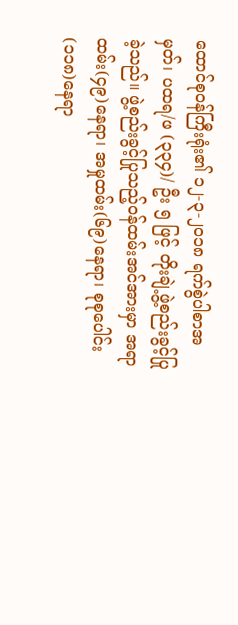ထောင်စုဝန်ကြီးရုံး၏ ၁၂-၃-၂၀၁၈ ရက်စွဲပါစာအမှတ်၊ ပထရ/ဖ (၃၃၄)/ ဦး ၅ ဖြင့် တိုးချဲ့ဖွဲ့စည်းခွင့်ပြုခဲ့သည်။ ဖွဲ့စည်းခွင့်ပြုသည့်ဝန်ထမ်းအင်အားမှာ အရာထမ်း(၄၉)နေရာ၊ အမှုထမ်း(၆၉)နေရာ၊ စုစုပေါင်း (၁၁၈)နေရာ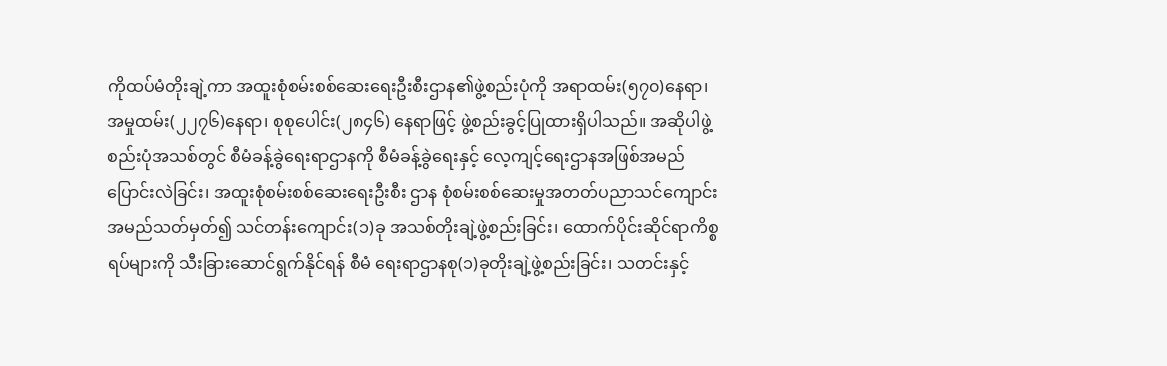ကိုထပ်မံတိုးချဲ့ကာ အထူးစုံစမ်းစစ်ဆေးရေးဦးစီးဌာန၏ဖွဲ့စည်းပုံကို အရာထမ်း(၅၇၀)နေရာ၊ အမှုထမ်း(၂၂၇၆)နေရာ၊ စုစုပေါင်း(၂၈၄၆) နေရာဖြင့် ဖွဲ့စည်းခွင့်ပြုထားရှိပါသည်။ အဆိုပါဖွဲ့စည်းပုံအသစ်တွင် စီမံခန့်ခွဲရေးရာဌာနကို စီမံခန့်ခွဲရေးနှင့် လေ့ကျင့်ရေးဌာနအဖြစ်အမည်ပြောင်းလဲခြင်း၊ အထူးစုံစမ်းစစ်ဆေးရေးဦးစီး ဌာန စုံစမ်းစစ်ဆေးမှုအတတ်ပညာသင်ကျောင်းအမည်သတ်မှတ်၍ သင်တန်းကျောင်း(၁)ခု အသစ်တိုးချဲ့ဖွဲ့စည်းခြင်း၊ ထောက်ပိုင်းဆိုင်ရာကိစ္စရပ်များကို သီးခြားဆောင်ရွက်နိုင်ရန် စီမံ ရေးရာဌာနစု(၁)ခုတိုးချဲ့ဖွဲ့စည်းခြင်း၊ သတင်းနှင့်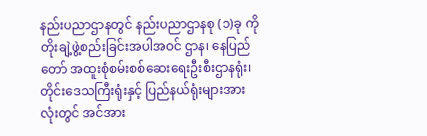နည်းပညာဌာနတွင် နည်းပညာဌာနစု (၁)ခု ကို တိုးချဲ့ဖွဲ့စည်းခြင်းအပါအဝင် ဌာန၊ နေပြည်တော် အထူးစုံစမ်းစစ်ဆေးရေးဦးစီးဌာနရုံး၊ တိုင်းဒေသကြီးရုံးနှင့် ပြည်နယ်ရုံးများအားလုံးတွင် အင်အား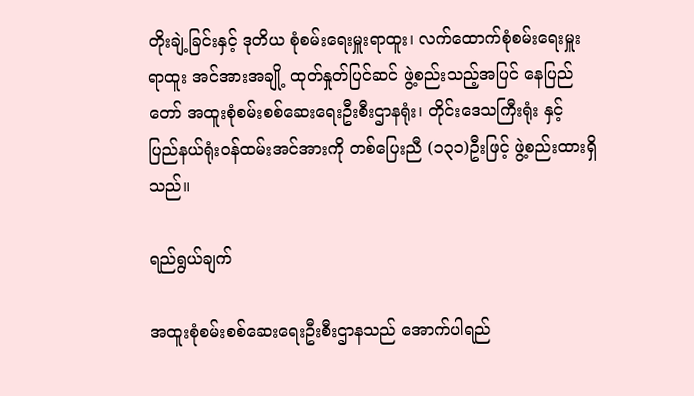တိုးချဲ့ခြင်းနှင့် ဒုတိယ စုံစမ်းရေးမှူးရာထူး၊ လက်ထောက်စုံစမ်းရေးမှူးရာထူး အင်အားအချို့ ထုတ်နှုတ်ပြင်ဆင် ဖွဲ့စည်းသည့်အပြင် နေပြည်တော် အထူးစုံစမ်းစစ်ဆေးရေးဦးစီးဌာနရုံး၊ တိုင်းဒေသကြီးရုံး နှင့် ပြည်နယ်ရုံးဝန်ထမ်းအင်အားကို တစ်ပြေးညီ (၁၃၁)ဦးဖြင့် ဖွဲ့စည်းထားရှိသည်။

ရည်ရွယ်ချက်

အထူးစုံစမ်းစစ်ဆေးရေးဦးစီးဌာနသည် အောက်ပါရည်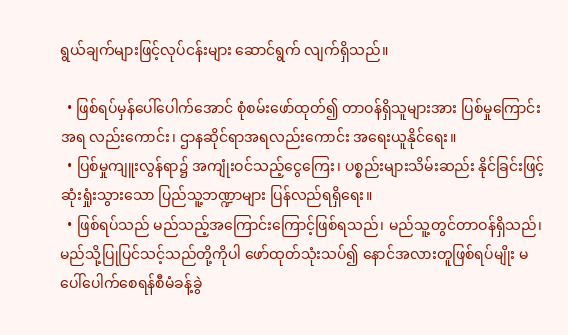ရွယ်ချက်များဖြင့်လုပ်ငန်းများ ဆောင်ရွက် လျက်ရှိသည်။

  • ဖြစ်ရပ်မှန်ပေါ်ပေါက်အောင် စုံစမ်းဖော်ထုတ်၍ တာဝန်ရှိသူများအား ပြစ်မှုကြောင်း အရ လည်းကောင်း၊ ဌာနဆိုင်ရာအရလည်းကောင်း အရေးယူနိုင်ရေး။
  • ပြစ်မှုကျူးလွန်ရာ၌ အကျုံးဝင်သည့်ငွေကြေး၊ ပစ္စည်းများသိမ်းဆည်း နိုင်ခြင်းဖြင့်ဆုံးရှုံးသွားသော ပြည်သူ့ဘဏ္ဍာများ ပြန်လည်ရရှိရေး။
  • ဖြစ်ရပ်သည် မည်သည့်အကြောင်းကြောင့်ဖြစ်ရသည်၊ မည်သူ့တွင်တာဝန်ရှိသည်၊ မည်သို့ပြုပြင်သင့်သည်တို့ကိုပါ ဖော်ထုတ်သုံးသပ်၍ နောင်အလားတူဖြစ်ရပ်မျိုး မပေါ်ပေါက်စေရန်စီမံခန့်ခွဲ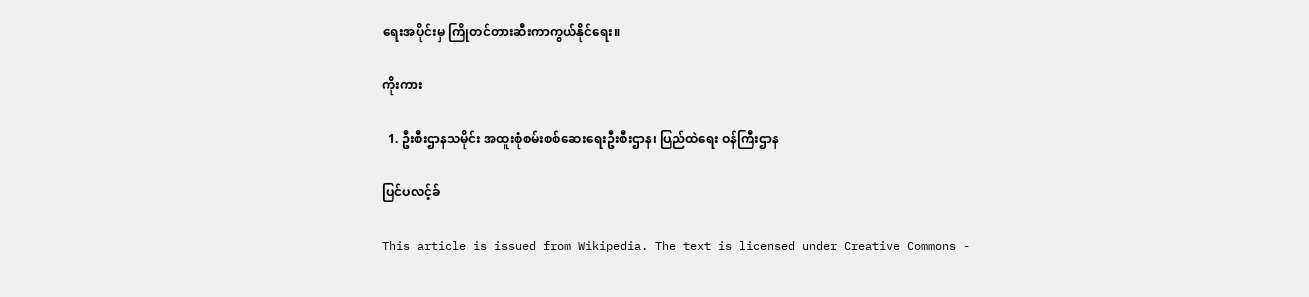ရေးအပိုင်းမှ ကြိုတင်တားဆီးကာကွယ်နိုင်ရေး။

ကိုးကား

  1. ဦးစီးဌာနသမိုင်း အထူးစုံစမ်းစစ်ဆေးရေးဦးစီးဌာန၊ ပြည်ထဲရေး ဝန်ကြီးဌာန

ပြင်ပလင့်ခ်

This article is issued from Wikipedia. The text is licensed under Creative Commons -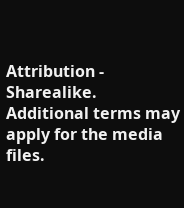Attribution - Sharealike. Additional terms may apply for the media files.